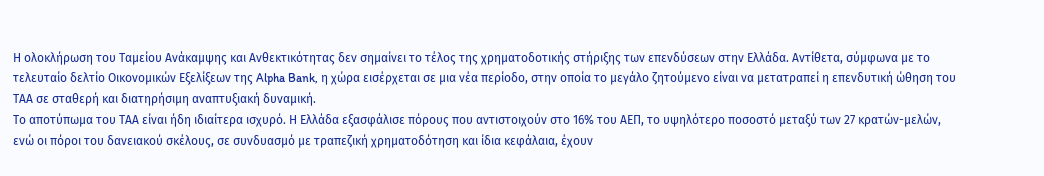Η ολοκλήρωση του Ταμείου Ανάκαμψης και Ανθεκτικότητας δεν σημαίνει το τέλος της χρηματοδοτικής στήριξης των επενδύσεων στην Ελλάδα. Αντίθετα, σύμφωνα με το τελευταίο δελτίο Οικονομικών Εξελίξεων της Alpha Bank, η χώρα εισέρχεται σε μια νέα περίοδο, στην οποία το μεγάλο ζητούμενο είναι να μετατραπεί η επενδυτική ώθηση του ΤΑΑ σε σταθερή και διατηρήσιμη αναπτυξιακή δυναμική.
Το αποτύπωμα του ΤΑΑ είναι ήδη ιδιαίτερα ισχυρό. Η Ελλάδα εξασφάλισε πόρους που αντιστοιχούν στο 16% του ΑΕΠ, το υψηλότερο ποσοστό μεταξύ των 27 κρατών-μελών, ενώ οι πόροι του δανειακού σκέλους, σε συνδυασμό με τραπεζική χρηματοδότηση και ίδια κεφάλαια, έχουν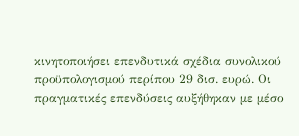κινητοποιήσει επενδυτικά σχέδια συνολικού προϋπολογισμού περίπου 29 δισ. ευρώ. Οι πραγματικές επενδύσεις αυξήθηκαν με μέσο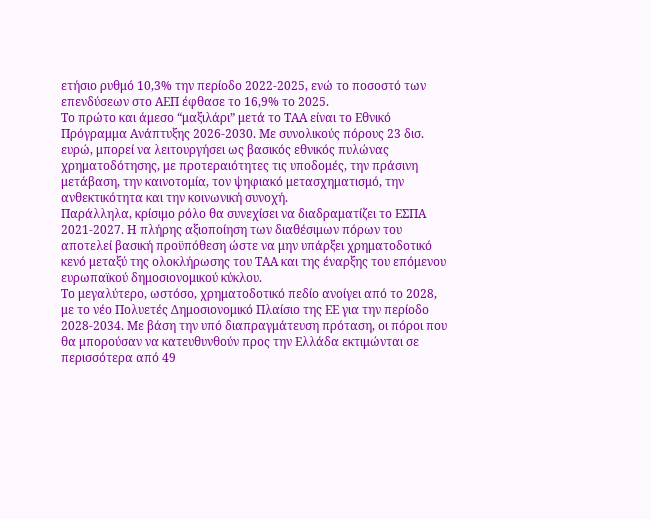ετήσιο ρυθμό 10,3% την περίοδο 2022-2025, ενώ το ποσοστό των επενδύσεων στο ΑΕΠ έφθασε το 16,9% το 2025.
Το πρώτο και άμεσο “μαξιλάρι” μετά το ΤΑΑ είναι το Εθνικό Πρόγραμμα Ανάπτυξης 2026-2030. Με συνολικούς πόρους 23 δισ. ευρώ, μπορεί να λειτουργήσει ως βασικός εθνικός πυλώνας χρηματοδότησης, με προτεραιότητες τις υποδομές, την πράσινη μετάβαση, την καινοτομία, τον ψηφιακό μετασχηματισμό, την ανθεκτικότητα και την κοινωνική συνοχή.
Παράλληλα, κρίσιμο ρόλο θα συνεχίσει να διαδραματίζει το ΕΣΠΑ 2021-2027. Η πλήρης αξιοποίηση των διαθέσιμων πόρων του αποτελεί βασική προϋπόθεση ώστε να μην υπάρξει χρηματοδοτικό κενό μεταξύ της ολοκλήρωσης του ΤΑΑ και της έναρξης του επόμενου ευρωπαϊκού δημοσιονομικού κύκλου.
Το μεγαλύτερο, ωστόσο, χρηματοδοτικό πεδίο ανοίγει από το 2028, με το νέο Πολυετές Δημοσιονομικό Πλαίσιο της ΕΕ για την περίοδο 2028-2034. Με βάση την υπό διαπραγμάτευση πρόταση, οι πόροι που θα μπορούσαν να κατευθυνθούν προς την Ελλάδα εκτιμώνται σε περισσότερα από 49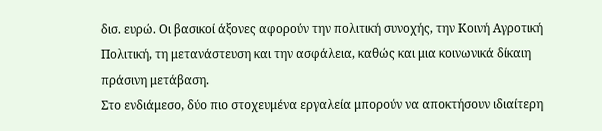δισ. ευρώ. Οι βασικοί άξονες αφορούν την πολιτική συνοχής, την Κοινή Αγροτική Πολιτική, τη μετανάστευση και την ασφάλεια, καθώς και μια κοινωνικά δίκαιη πράσινη μετάβαση.
Στο ενδιάμεσο, δύο πιο στοχευμένα εργαλεία μπορούν να αποκτήσουν ιδιαίτερη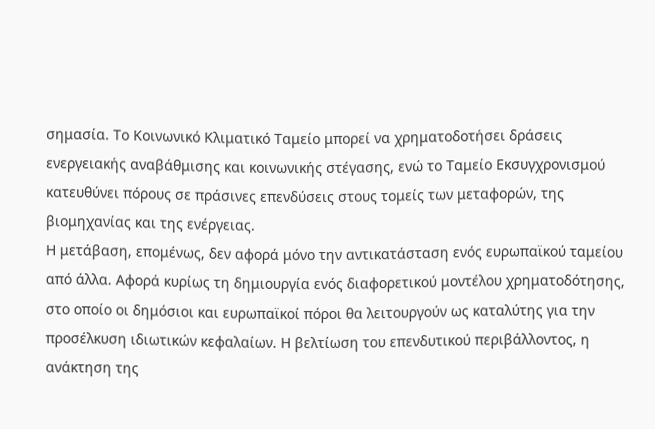σημασία. Το Κοινωνικό Κλιματικό Ταμείο μπορεί να χρηματοδοτήσει δράσεις ενεργειακής αναβάθμισης και κοινωνικής στέγασης, ενώ το Ταμείο Εκσυγχρονισμού κατευθύνει πόρους σε πράσινες επενδύσεις στους τομείς των μεταφορών, της βιομηχανίας και της ενέργειας.
Η μετάβαση, επομένως, δεν αφορά μόνο την αντικατάσταση ενός ευρωπαϊκού ταμείου από άλλα. Αφορά κυρίως τη δημιουργία ενός διαφορετικού μοντέλου χρηματοδότησης, στο οποίο οι δημόσιοι και ευρωπαϊκοί πόροι θα λειτουργούν ως καταλύτης για την προσέλκυση ιδιωτικών κεφαλαίων. Η βελτίωση του επενδυτικού περιβάλλοντος, η ανάκτηση της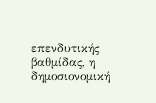επενδυτικής βαθμίδας, η δημοσιονομική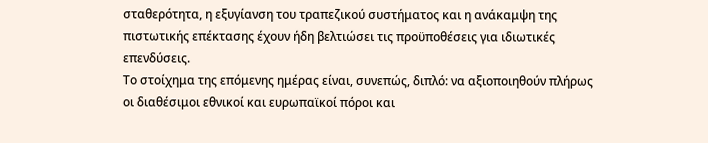σταθερότητα, η εξυγίανση του τραπεζικού συστήματος και η ανάκαμψη της πιστωτικής επέκτασης έχουν ήδη βελτιώσει τις προϋποθέσεις για ιδιωτικές επενδύσεις.
Το στοίχημα της επόμενης ημέρας είναι, συνεπώς, διπλό: να αξιοποιηθούν πλήρως οι διαθέσιμοι εθνικοί και ευρωπαϊκοί πόροι και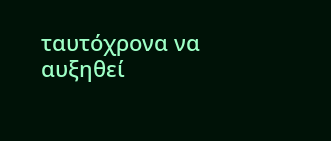ταυτόχρονα να αυξηθεί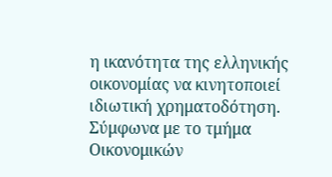η ικανότητα της ελληνικής οικονομίας να κινητοποιεί ιδιωτική χρηματοδότηση. Σύμφωνα με το τμήμα Οικονομικών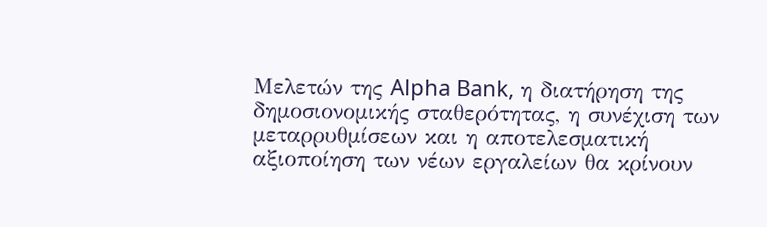Μελετών της Alpha Bank, η διατήρηση της δημοσιονομικής σταθερότητας, η συνέχιση των μεταρρυθμίσεων και η αποτελεσματική αξιοποίηση των νέων εργαλείων θα κρίνουν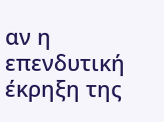αν η επενδυτική έκρηξη της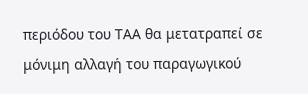περιόδου του ΤΑΑ θα μετατραπεί σε μόνιμη αλλαγή του παραγωγικού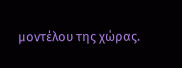μοντέλου της χώρας.